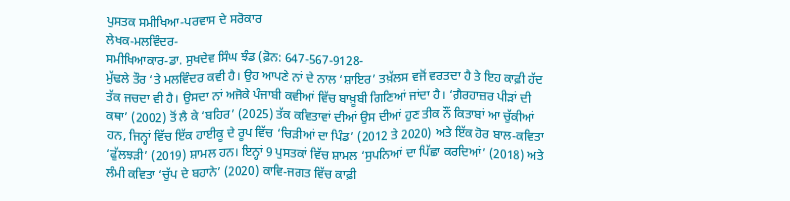ਪੁਸਤਕ ਸਮੀਖਿਆ-ਪਰਵਾਸ ਦੇ ਸਰੋਕਾਰ
ਲੇਖਕ-ਮਲਵਿੰਦਰ-
ਸਮੀਖਿਆਕਾਰ-ਡਾ. ਸੁਖਦੇਵ ਸਿੰਘ ਝੰਡ (ਫ਼ੋਨ: 647-567-9128-
ਮੁੱਢਲੇ ਤੌਰ ‘ਤੇ ਮਲਵਿੰਦਰ ਕਵੀ ਹੈ। ਉਹ ਆਪਣੇ ਨਾਂ ਦੇ ਨਾਲ ‘ਸ਼ਾਇਰ’ ਤਖ਼ੱਲਸ ਵਜੋਂ ਵਰਤਦਾ ਹੈ ਤੇ ਇਹ ਕਾਫ਼ੀ ਹੱਦ ਤੱਕ ਜਚਦਾ ਵੀ ਹੈ। ਉਸਦਾ ਨਾਂ ਅਜੋਕੇ ਪੰਜਾਬੀ ਕਵੀਆਂ ਵਿੱਚ ਬਾਖ਼ੂਬੀ ਗਿਣਿਆਂ ਜਾਂਦਾ ਹੈ। ‘ਗ਼ੈਰਹਾਜ਼ਰ ਪੀੜਾਂ ਦੀ ਕਥਾ’ (2002) ਤੋਂ ਲੈ ਕੇ ‘ਬਹਿਰ’ (2025) ਤੱਕ ਕਵਿਤਾਵਾਂ ਦੀਆਂ ਉਸ ਦੀਆਂ ਹੁਣ ਤੀਕ ਨੌਂ ਕਿਤਾਬਾਂ ਆ ਚੁੱਕੀਆਂ ਹਨ, ਜਿਨ੍ਹਾਂ ਵਿੱਚ ਇੱਕ ਹਾਈਕੂ ਦੇ ਰੂਪ ਵਿੱਚ ‘ਚਿੜੀਆਂ ਦਾ ਪਿੰਡ’ (2012 ਤੇ 2020) ਅਤੇ ਇੱਕ ਹੋਰ ਬਾਲ-ਕਵਿਤਾ ‘ਫੁੱਲਝੜੀ’ (2019) ਸ਼ਾਮਲ ਹਨ। ਇਨ੍ਹਾਂ 9 ਪੁਸਤਕਾਂ ਵਿੱਚ ਸ਼ਾਮਲ ‘ਸੁਪਨਿਆਂ ਦਾ ਪਿੱਛਾ ਕਰਦਿਆਂ’ (2018) ਅਤੇ ਲੰਮੀ ਕਵਿਤਾ ‘ਚੁੱਪ ਦੇ ਬਹਾਨੇ’ (2020) ਕਾਵਿ-ਜਗਤ ਵਿੱਚ ਕਾਫ਼ੀ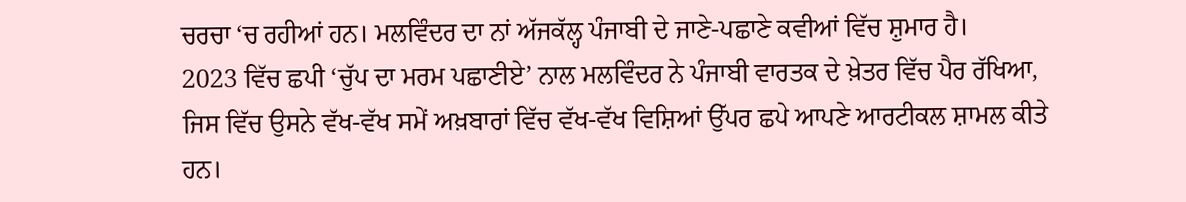ਚਰਚਾ ‘ਚ ਰਹੀਆਂ ਹਨ। ਮਲਵਿੰਦਰ ਦਾ ਨਾਂ ਅੱਜਕੱਲ੍ਹ ਪੰਜਾਬੀ ਦੇ ਜਾਣੇ-ਪਛਾਣੇ ਕਵੀਆਂ ਵਿੱਚ ਸ਼ੁਮਾਰ ਹੈ।
2023 ਵਿੱਚ ਛਪੀ ‘ਚੁੱਪ ਦਾ ਮਰਮ ਪਛਾਣੀਏ’ ਨਾਲ ਮਲਵਿੰਦਰ ਨੇ ਪੰਜਾਬੀ ਵਾਰਤਕ ਦੇ ਖ਼ੇਤਰ ਵਿੱਚ ਪੈਰ ਰੱਖਿਆ, ਜਿਸ ਵਿੱਚ ਉਸਨੇ ਵੱਖ-ਵੱਖ ਸਮੇਂ ਅਖ਼ਬਾਰਾਂ ਵਿੱਚ ਵੱਖ-ਵੱਖ ਵਿਸ਼ਿਆਂ ਉੱਪਰ ਛਪੇ ਆਪਣੇ ਆਰਟੀਕਲ ਸ਼ਾਮਲ ਕੀਤੇ ਹਨ।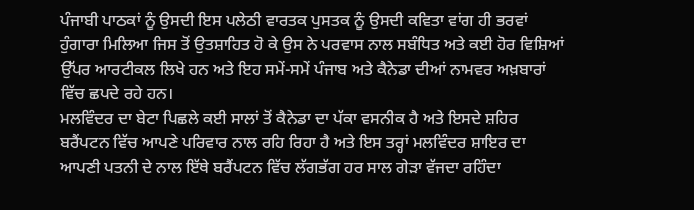ਪੰਜਾਬੀ ਪਾਠਕਾਂ ਨੂੰ ਉਸਦੀ ਇਸ ਪਲੇਠੀ ਵਾਰਤਕ ਪੁਸਤਕ ਨੂੰ ਉਸਦੀ ਕਵਿਤਾ ਵਾਂਗ ਹੀ ਭਰਵਾਂ ਹੁੰਗਾਰਾ ਮਿਲਿਆ ਜਿਸ ਤੋਂ ਉਤਸ਼ਾਹਿਤ ਹੋ ਕੇ ਉਸ ਨੇ ਪਰਵਾਸ ਨਾਲ ਸਬੰਧਿਤ ਅਤੇ ਕਈ ਹੋਰ ਵਿਸ਼ਿਆਂ ਉੱਪਰ ਆਰਟੀਕਲ ਲਿਖੇ ਹਨ ਅਤੇ ਇਹ ਸਮੇਂ-ਸਮੇਂ ਪੰਜਾਬ ਅਤੇ ਕੈਨੇਡਾ ਦੀਆਂ ਨਾਮਵਰ ਅਖ਼ਬਾਰਾਂ ਵਿੱਚ ਛਪਦੇ ਰਹੇ ਹਨ।
ਮਲਵਿੰਦਰ ਦਾ ਬੇਟਾ ਪਿਛਲੇ ਕਈ ਸਾਲਾਂ ਤੋਂ ਕੈਨੇਡਾ ਦਾ ਪੱਕਾ ਵਸਨੀਕ ਹੈ ਅਤੇ ਇਸਦੇ ਸ਼ਹਿਰ ਬਰੈਂਪਟਨ ਵਿੱਚ ਆਪਣੇ ਪਰਿਵਾਰ ਨਾਲ ਰਹਿ ਰਿਹਾ ਹੈ ਅਤੇ ਇਸ ਤਰ੍ਹਾਂ ਮਲਵਿੰਦਰ ਸ਼ਾਇਰ ਦਾ ਆਪਣੀ ਪਤਨੀ ਦੇ ਨਾਲ ਇੱਥੇ ਬਰੈਂਪਟਨ ਵਿੱਚ ਲੱਗਭੱਗ ਹਰ ਸਾਲ ਗੇੜਾ ਵੱਜਦਾ ਰਹਿੰਦਾ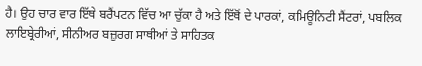ਹੈ। ਉਹ ਚਾਰ ਵਾਰ ਇੱਥੇ ਬਰੈਂਪਟਨ ਵਿੱਚ ਆ ਚੁੱਕਾ ਹੈ ਅਤੇ ਇੱਥੋਂ ਦੇ ਪਾਰਕਾਂ, ਕਮਿਊਨਿਟੀ ਸੈਂਟਰਾਂ, ਪਬਲਿਕ ਲਾਇਬ੍ਰੇਰੀਆਂ, ਸੀਨੀਅਰ ਬਜ਼ੁਰਗ ਸਾਥੀਆਂ ਤੇ ਸਾਹਿਤਕ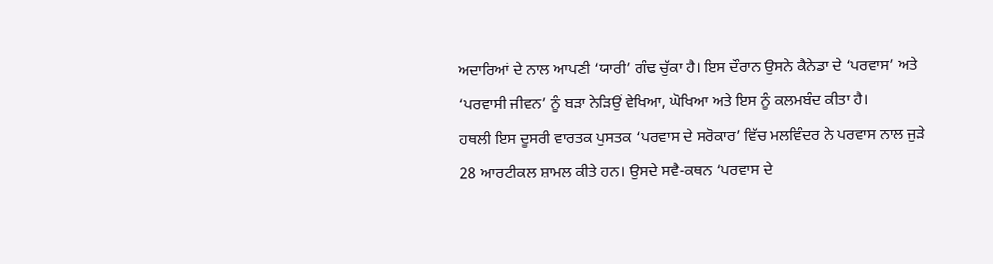ਅਦਾਰਿਆਂ ਦੇ ਨਾਲ ਆਪਣੀ ‘ਯਾਰੀ’ ਗੰਢ ਚੁੱਕਾ ਹੈ। ਇਸ ਦੌਰਾਨ ਉਸਨੇ ਕੈਨੇਡਾ ਦੇ ‘ਪਰਵਾਸ’ ਅਤੇ ‘ਪਰਵਾਸੀ ਜੀਵਨ’ ਨੂੰ ਬੜਾ ਨੇੜਿਉਂ ਵੇਖਿਆ, ਘੋਖਿਆ ਅਤੇ ਇਸ ਨੂੰ ਕਲਮਬੰਦ ਕੀਤਾ ਹੈ।
ਹਥਲੀ ਇਸ ਦੂਸਰੀ ਵਾਰਤਕ ਪੁਸਤਕ ‘ਪਰਵਾਸ ਦੇ ਸਰੋਕਾਰ’ ਵਿੱਚ ਮਲਵਿੰਦਰ ਨੇ ਪਰਵਾਸ ਨਾਲ ਜੁੜੇ 28 ਆਰਟੀਕਲ ਸ਼ਾਮਲ ਕੀਤੇ ਹਨ। ਉਸਦੇ ਸਵੈ-ਕਥਨ ‘ਪਰਵਾਸ ਦੇ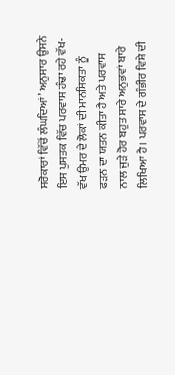ਸਰੋਕਾਰਾਂ ਵਿੱਚੋਂ ਲੰਘਦਿਆਂ’ ਅਨੁਸਾਰ ਉਸਨੇ ਇਸ ਪੁਸਤਕ ਵਿੱਚ ਪਰਵਾਸ ਹੰਢਾ ਰਹੇ ਵੱਖ-ਵੱਖ ਉਮਰ ਦੇ ਲੋਕਾਂ ਦੀ ਮਾਨਸਿਕਤਾ ਨੂੰ ਫੜਨ ਦਾ ਯਤਨ ਕੀਤਾ ਹੈ ਅਤੇ ਪਰਵਾਸ ਨਾਲ ਜੁੜੇ ਹੋਰ ਬਹੁਤ ਸਾਰੇ ਅਨੁਭਵਾਂ ਬਾਰੇ ਲਿਖਿਆ ਹੈ। ਪਰਵਾਸ ਦੇ ਗੰਭੀਰ ਵਿਸ਼ੇ ਦੀ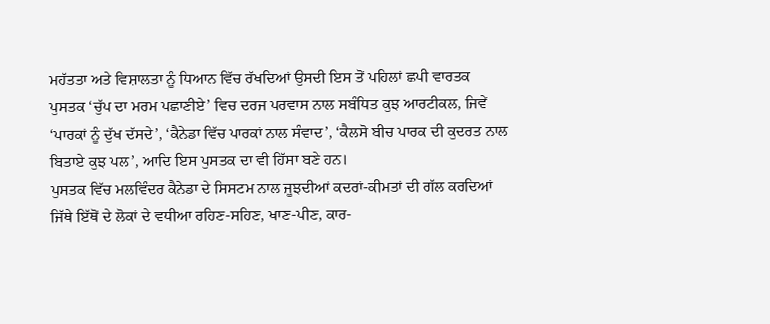ਮਹੱਤਤਾ ਅਤੇ ਵਿਸ਼ਾਲਤਾ ਨੂੰ ਧਿਆਨ ਵਿੱਚ ਰੱਖਦਿਆਂ ਉਸਦੀ ਇਸ ਤੋਂ ਪਹਿਲਾਂ ਛਪੀ ਵਾਰਤਕ ਪੁਸਤਕ ‘ਚੁੱਪ ਦਾ ਮਰਮ ਪਛਾਣੀਏ’ ਵਿਚ ਦਰਜ ਪਰਵਾਸ ਨਾਲ ਸਬੰਧਿਤ ਕੁਝ ਆਰਟੀਕਲ, ਜਿਵੇਂ ‘ਪਾਰਕਾਂ ਨੂੰ ਦੁੱਖ ਦੱਸਦੇ’, ‘ਕੈਨੇਡਾ ਵਿੱਚ ਪਾਰਕਾਂ ਨਾਲ ਸੰਵਾਦ’, ‘ਕੈਲਸੋ ਬੀਚ ਪਾਰਕ ਦੀ ਕੁਦਰਤ ਨਾਲ ਬਿਤਾਏ ਕੁਝ ਪਲ’, ਆਦਿ ਇਸ ਪੁਸਤਕ ਦਾ ਵੀ ਹਿੱਸਾ ਬਣੇ ਹਨ।
ਪੁਸਤਕ ਵਿੱਚ ਮਲਵਿੰਦਰ ਕੈਨੇਡਾ ਦੇ ਸਿਸਟਮ ਨਾਲ ਜੂਝਦੀਆਂ ਕਦਰਾਂ-ਕੀਮਤਾਂ ਦੀ ਗੱਲ ਕਰਦਿਆਂ ਜਿੱਥੇ ਇੱਥੋਂ ਦੇ ਲੋਕਾਂ ਦੇ ਵਧੀਆ ਰਹਿਣ-ਸਹਿਣ, ਖਾਣ-ਪੀਣ, ਕਾਰ-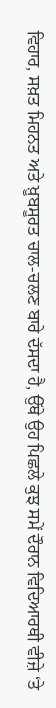ਵਿਹਾਰ, ਸਖ਼ਤ ਮਿਹਨਤ ਅਤੇ ਖ਼ੂਬਸੂਰਤ ਚਾਲ-ਚਲਣ ਬਾਰੇ ਦੱਸਦਾ ਹੈ, ਉੱਥੇ ਉਹ ਪਿਛਲੇ ਕੁਝ ਸਮੇਂ ਦੌਰਾਨ ਵਿਦਿਆਰਥੀ ਵੀਜ਼ੇ ‘ਤੇ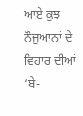ਆਏ ਕੁਝ ਨੌਜੁਆਨਾਂ ਦੇ ਵਿਹਾਰ ਦੀਆਂ ‘ਬੇ-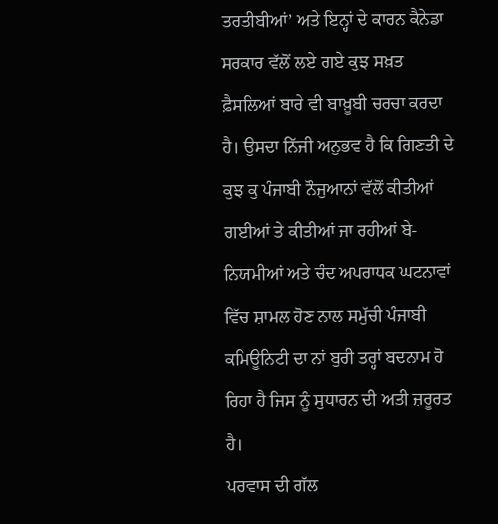ਤਰਤੀਬੀਆਂ’ ਅਤੇ ਇਨ੍ਹਾਂ ਦੇ ਕਾਰਨ ਕੈਨੇਡਾ ਸਰਕਾਰ ਵੱਲੋਂ ਲਏ ਗਏ ਕੁਝ ਸਖ਼ਤ ਫ਼ੈਸਲਿਆਂ ਬਾਰੇ ਵੀ ਬਾਖ਼ੂਬੀ ਚਰਚਾ ਕਰਦਾ ਹੈ। ਉਸਦਾ ਨਿੱਜੀ ਅਨੁਭਵ ਹੈ ਕਿ ਗਿਣਤੀ ਦੇ ਕੁਝ ਕੁ ਪੰਜਾਬੀ ਨੌਜੁਆਨਾਂ ਵੱਲੋਂ ਕੀਤੀਆਂ ਗਈਆਂ ਤੇ ਕੀਤੀਆਂ ਜਾ ਰਹੀਆਂ ਬੇ-ਨਿਯਮੀਆਂ ਅਤੇ ਚੰਦ ਅਪਰਾਧਕ ਘਟਨਾਵਾਂ ਵਿੱਚ ਸ਼ਾਮਲ ਹੋਣ ਨਾਲ ਸਮੁੱਚੀ ਪੰਜਾਬੀ ਕਮਿਊਨਿਟੀ ਦਾ ਨਾਂ ਬੁਰੀ ਤਰ੍ਹਾਂ ਬਦਨਾਮ ਹੋ ਰਿਹਾ ਹੈ ਜਿਸ ਨੂੰ ਸੁਧਾਰਨ ਦੀ ਅਤੀ ਜ਼ਰੂਰਤ ਹੈ।
ਪਰਵਾਸ ਦੀ ਗੱਲ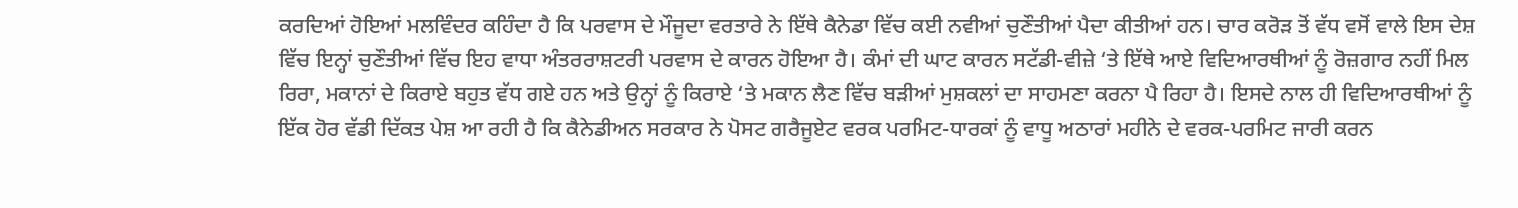ਕਰਦਿਆਂ ਹੋਇਆਂ ਮਲਵਿੰਦਰ ਕਹਿੰਦਾ ਹੈ ਕਿ ਪਰਵਾਸ ਦੇ ਮੌਜੂਦਾ ਵਰਤਾਰੇ ਨੇ ਇੱਥੇ ਕੈਨੇਡਾ ਵਿੱਚ ਕਈ ਨਵੀਆਂ ਚੁਣੌਤੀਆਂ ਪੈਦਾ ਕੀਤੀਆਂ ਹਨ। ਚਾਰ ਕਰੋੜ ਤੋਂ ਵੱਧ ਵਸੋਂ ਵਾਲੇ ਇਸ ਦੇਸ਼ ਵਿੱਚ ਇਨ੍ਹਾਂ ਚੁਣੌਤੀਆਂ ਵਿੱਚ ਇਹ ਵਾਧਾ ਅੰਤਰਰਾਸ਼ਟਰੀ ਪਰਵਾਸ ਦੇ ਕਾਰਨ ਹੋਇਆ ਹੈ। ਕੰਮਾਂ ਦੀ ਘਾਟ ਕਾਰਨ ਸਟੱਡੀ-ਵੀਜ਼ੇ ‘ਤੇ ਇੱਥੇ ਆਏ ਵਿਦਿਆਰਥੀਆਂ ਨੂੰ ਰੋਜ਼ਗਾਰ ਨਹੀਂ ਮਿਲ ਰਿਰਾ, ਮਕਾਨਾਂ ਦੇ ਕਿਰਾਏ ਬਹੁਤ ਵੱਧ ਗਏ ਹਨ ਅਤੇ ਉਨ੍ਹਾਂ ਨੂੰ ਕਿਰਾਏ ‘ਤੇ ਮਕਾਨ ਲੈਣ ਵਿੱਚ ਬੜੀਆਂ ਮੁਸ਼ਕਲਾਂ ਦਾ ਸਾਹਮਣਾ ਕਰਨਾ ਪੈ ਰਿਹਾ ਹੈ। ਇਸਦੇ ਨਾਲ ਹੀ ਵਿਦਿਆਰਥੀਆਂ ਨੂੰ ਇੱਕ ਹੋਰ ਵੱਡੀ ਦਿੱਕਤ ਪੇਸ਼ ਆ ਰਹੀ ਹੈ ਕਿ ਕੈਨੇਡੀਅਨ ਸਰਕਾਰ ਨੇ ਪੋਸਟ ਗਰੈਜੂਏਟ ਵਰਕ ਪਰਮਿਟ-ਧਾਰਕਾਂ ਨੂੰ ਵਾਧੂ ਅਠਾਰਾਂ ਮਹੀਨੇ ਦੇ ਵਰਕ-ਪਰਮਿਟ ਜਾਰੀ ਕਰਨ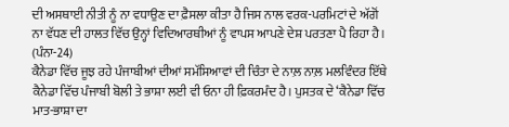ਦੀ ਅਸਥਾਈ ਨੀਤੀ ਨੂੰ ਨਾ ਵਧਾਉਣ ਦਾ ਫ਼ੈਸਲਾ ਕੀਤਾ ਹੈ ਜਿਸ ਨਾਲ ਵਰਕ-ਪਰਮਿਟਾਂ ਦੇ ਅੱਗੋਂ ਨਾ ਵੱਧਣ ਦੀ ਹਾਲਤ ਵਿੱਚ ਉਨ੍ਹਾਂ ਵਿਦਿਆਰਥੀਆਂ ਨੂੰ ਵਾਪਸ ਆਪਣੇ ਦੇਸ਼ ਪਰਤਣਾ ਪੈ ਰਿਹਾ ਹੈ। (ਪੰਨਾ-24)
ਕੈਨੇਡਾ ਵਿੱਚ ਜੂਝ ਰਹੇ ਪੰਜਾਬੀਆਂ ਦੀਆਂ ਸਮੱਸਿਆਵਾਂ ਦੀ ਚਿੰਤਾ ਦੇ ਨਾਲ਼ ਨਾਲ਼ ਮਲਵਿੰਦਰ ਇੱਥੇ ਕੈਨੇਡਾ ਵਿੱਚ ਪੰਜਾਬੀ ਬੋਲੀ ਤੇ ਭਾਸ਼ਾ ਲਈ ਵੀ ਓਨਾ ਹੀ ਫ਼ਿਕਰਮੰਦ ਹੈ। ਪੁਸਤਕ ਦੇ ‘ਕੈਨੇਡਾ ਵਿੱਚ ਮਾਤ-ਭਾਸ਼ਾ ਦਾ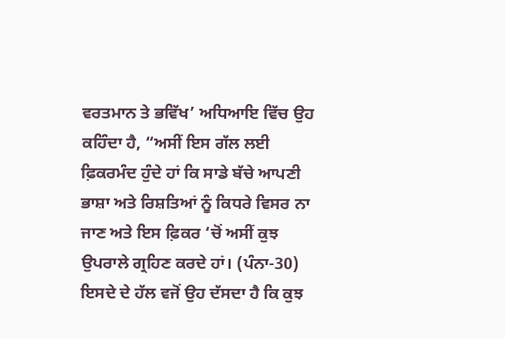ਵਰਤਮਾਨ ਤੇ ਭਵਿੱਖ’ ਅਧਿਆਇ ਵਿੱਚ ਉਹ ਕਹਿੰਦਾ ਹੈ, “ਅਸੀਂ ਇਸ ਗੱਲ ਲਈ ਫ਼ਿਕਰਮੰਦ ਹੁੰਦੇ ਹਾਂ ਕਿ ਸਾਡੇ ਬੱਚੇ ਆਪਣੀ ਭਾਸ਼ਾ ਅਤੇ ਰਿਸ਼ਤਿਆਂ ਨੂੰ ਕਿਧਰੇ ਵਿਸਰ ਨਾ ਜਾਣ ਅਤੇ ਇਸ ਫ਼ਿਕਰ ‘ਚੋਂ ਅਸੀਂ ਕੁਝ ਉਪਰਾਲੇ ਗ੍ਰਹਿਣ ਕਰਦੇ ਹਾਂ। (ਪੰਨਾ-30) ਇਸਦੇ ਦੇ ਹੱਲ ਵਜੋਂ ਉਹ ਦੱਸਦਾ ਹੈ ਕਿ ਕੁਝ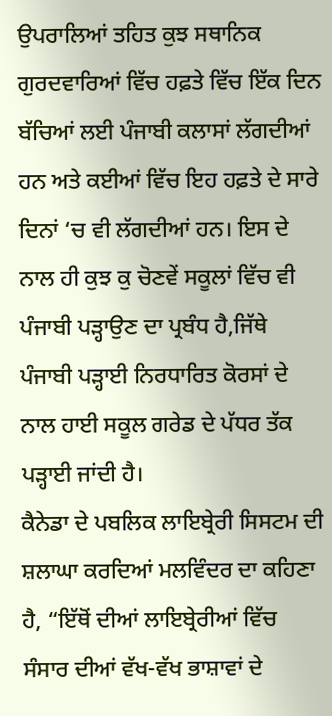ਉਪਰਾਲਿਆਂ ਤਹਿਤ ਕੁਝ ਸਥਾਨਿਕ ਗੁਰਦਵਾਰਿਆਂ ਵਿੱਚ ਹਫ਼ਤੇ ਵਿੱਚ ਇੱਕ ਦਿਨ ਬੱਚਿਆਂ ਲਈ ਪੰਜਾਬੀ ਕਲਾਸਾਂ ਲੱਗਦੀਆਂ ਹਨ ਅਤੇ ਕਈਆਂ ਵਿੱਚ ਇਹ ਹਫ਼ਤੇ ਦੇ ਸਾਰੇ ਦਿਨਾਂ ‘ਚ ਵੀ ਲੱਗਦੀਆਂ ਹਨ। ਇਸ ਦੇ ਨਾਲ ਹੀ ਕੁਝ ਕੁ ਚੋਣਵੇਂ ਸਕੂਲਾਂ ਵਿੱਚ ਵੀ ਪੰਜਾਬੀ ਪੜ੍ਹਾਉਣ ਦਾ ਪ੍ਰਬੰਧ ਹੈ,ਜਿੱਥੇ ਪੰਜਾਬੀ ਪੜ੍ਹਾਈ ਨਿਰਧਾਰਿਤ ਕੋਰਸਾਂ ਦੇ ਨਾਲ ਹਾਈ ਸਕੂਲ ਗਰੇਡ ਦੇ ਪੱਧਰ ਤੱਕ ਪੜ੍ਹਾਈ ਜਾਂਦੀ ਹੈ।
ਕੈਨੇਡਾ ਦੇ ਪਬਲਿਕ ਲਾਇਬ੍ਰੇਰੀ ਸਿਸਟਮ ਦੀ ਸ਼ਲਾਘਾ ਕਰਦਿਆਂ ਮਲਵਿੰਦਰ ਦਾ ਕਹਿਣਾ ਹੈ, “ਇੱਥੋਂ ਦੀਆਂ ਲਾਇਬ੍ਰੇਰੀਆਂ ਵਿੱਚ ਸੰਸਾਰ ਦੀਆਂ ਵੱਖ-ਵੱਖ ਭਾਸ਼ਾਵਾਂ ਦੇ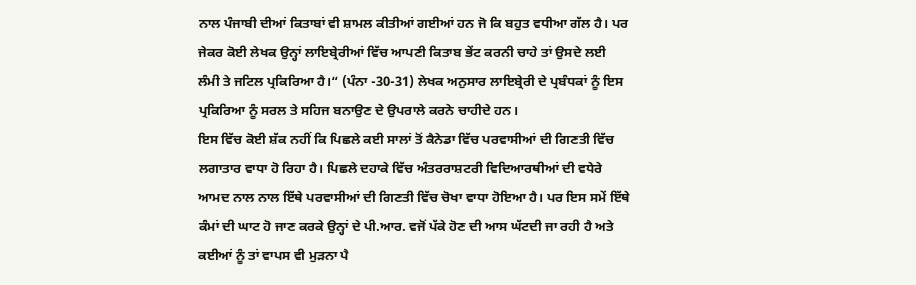ਨਾਲ ਪੰਜਾਬੀ ਦੀਆਂ ਕਿਤਾਬਾਂ ਵੀ ਸ਼ਾਮਲ ਕੀਤੀਆਂ ਗਈਆਂ ਹਨ ਜੋ ਕਿ ਬਹੁਤ ਵਧੀਆ ਗੱਲ ਹੈ। ਪਰ ਜੇਕਰ ਕੋਈ ਲੇਖਕ ਉਨ੍ਹਾਂ ਲਾਇਬ੍ਰੇਰੀਆਂ ਵਿੱਚ ਆਪਣੀ ਕਿਤਾਬ ਭੇਂਟ ਕਰਨੀ ਚਾਹੇ ਤਾਂ ਉਸਦੇ ਲਈ ਲੰਮੀ ਤੇ ਜਟਿਲ ਪ੍ਰਕਿਰਿਆ ਹੈ।“ (ਪੰਨਾ -30-31) ਲੇਖਕ ਅਨੁਸਾਰ ਲਾਇਬ੍ਰੇਰੀ ਦੇ ਪ੍ਰਬੰਧਕਾਂ ਨੂੰ ਇਸ ਪ੍ਰਕਿਰਿਆ ਨੂੰ ਸਰਲ ਤੇ ਸਹਿਜ ਬਨਾਉਣ ਦੇ ਉਪਰਾਲੇ ਕਰਨੇ ਚਾਹੀਦੇ ਹਨ।
ਇਸ ਵਿੱਚ ਕੋਈ ਸ਼ੱਕ ਨਹੀਂ ਕਿ ਪਿਛਲੇ ਕਈ ਸਾਲਾਂ ਤੋਂ ਕੈਨੇਡਾ ਵਿੱਚ ਪਰਵਾਸੀਆਂ ਦੀ ਗਿਣਤੀ ਵਿੱਚ ਲਗਾਤਾਰ ਵਾਧਾ ਹੋ ਰਿਹਾ ਹੈ। ਪਿਛਲੇ ਦਹਾਕੇ ਵਿੱਚ ਅੰਤਰਰਾਸ਼ਟਰੀ ਵਿਦਿਆਰਥੀਆਂ ਦੀ ਵਧੇਰੇ ਆਮਦ ਨਾਲ ਨਾਲ ਇੱਥੇ ਪਰਵਾਸੀਆਂ ਦੀ ਗਿਣਤੀ ਵਿੱਚ ਚੋਖਾ ਵਾਧਾ ਹੋਇਆ ਹੈ। ਪਰ ਇਸ ਸਮੇਂ ਇੱਥੇ ਕੰਮਾਂ ਦੀ ਘਾਟ ਹੋ ਜਾਣ ਕਰਕੇ ਉਨ੍ਹਾਂ ਦੇ ਪੀ.ਆਰ. ਵਜੋਂ ਪੱਕੇ ਹੋਣ ਦੀ ਆਸ ਘੱਟਦੀ ਜਾ ਰਹੀ ਹੈ ਅਤੇ ਕਈਆਂ ਨੂੰ ਤਾਂ ਵਾਪਸ ਵੀ ਮੁੜਨਾ ਪੈ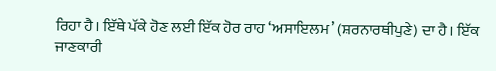ਰਿਹਾ ਹੈ। ਇੱਥੇ ਪੱਕੇ ਹੋਣ ਲਈ ਇੱਕ ਹੋਰ ਰਾਹ ‘ਅਸਾਇਲਮ’ (ਸ਼ਰਨਾਰਥੀਪੁਣੇ) ਦਾ ਹੈ। ਇੱਕ ਜਾਣਕਾਰੀ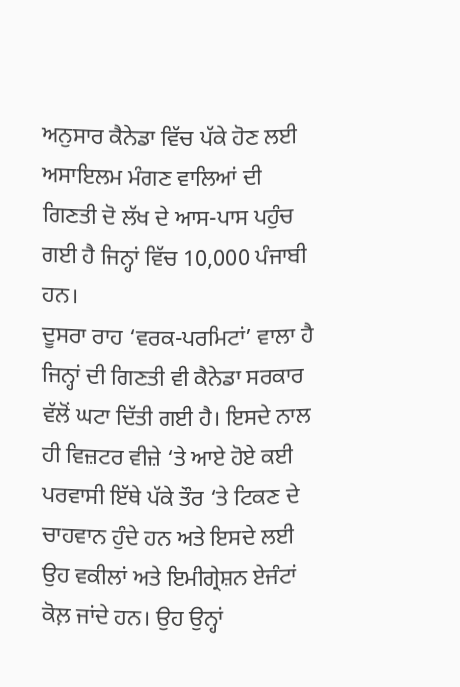ਅਨੁਸਾਰ ਕੈਨੇਡਾ ਵਿੱਚ ਪੱਕੇ ਹੋਣ ਲਈ ਅਸਾਇਲਮ ਮੰਗਣ ਵਾਲਿਆਂ ਦੀ ਗਿਣਤੀ ਦੋ ਲੱਖ ਦੇ ਆਸ-ਪਾਸ ਪਹੁੰਚ ਗਈ ਹੈ ਜਿਨ੍ਹਾਂ ਵਿੱਚ 10,000 ਪੰਜਾਬੀ ਹਨ।
ਦੂਸਰਾ ਰਾਹ ‘ਵਰਕ-ਪਰਮਿਟਾਂ’ ਵਾਲਾ ਹੈ ਜਿਨ੍ਹਾਂ ਦੀ ਗਿਣਤੀ ਵੀ ਕੈਨੇਡਾ ਸਰਕਾਰ ਵੱਲੋਂ ਘਟਾ ਦਿੱਤੀ ਗਈ ਹੈ। ਇਸਦੇ ਨਾਲ ਹੀ ਵਿਜ਼ਟਰ ਵੀਜ਼ੇ ‘ਤੇ ਆਏ ਹੋਏ ਕਈ ਪਰਵਾਸੀ ਇੱਥੇ ਪੱਕੇ ਤੌਰ ‘ਤੇ ਟਿਕਣ ਦੇ ਚਾਹਵਾਨ ਹੁੰਦੇ ਹਨ ਅਤੇ ਇਸਦੇ ਲਈ ਉਹ ਵਕੀਲਾਂ ਅਤੇ ਇਮੀਗ੍ਰੇਸ਼ਨ ਏਜੰਟਾਂ ਕੋਲ਼ ਜਾਂਦੇ ਹਨ। ਉਹ ਉਨ੍ਹਾਂ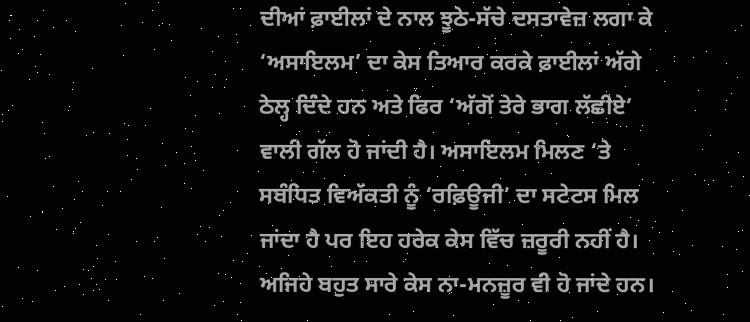ਦੀਆਂ ਫ਼ਾਈਲਾਂ ਦੇ ਨਾਲ ਝੂਠੇ-ਸੱਚੇ ਦਸਤਾਵੇਜ਼ ਲਗਾ ਕੇ ‘ਅਸਾਇਲਮ’ ਦਾ ਕੇਸ ਤਿਆਰ ਕਰਕੇ ਫ਼ਾਈਲਾਂ ਅੱਗੇ ਠੇਲ੍ਹ ਦਿੰਦੇ ਹਨ ਅਤੇ ਫਿਰ ‘ਅੱਗੋਂ ਤੇਰੇ ਭਾਗ ਲੱਛੀਏ’ ਵਾਲੀ ਗੱਲ ਹੋ ਜਾਂਦੀ ਹੈ। ਅਸਾਇਲਮ ਮਿਲਣ ‘ਤੇ ਸਬੰਧਿਤ ਵਿਅੱਕਤੀ ਨੂੰ ‘ਰਫ਼ਿਊਜੀ’ ਦਾ ਸਟੇਟਸ ਮਿਲ ਜਾਂਦਾ ਹੈ ਪਰ ਇਹ ਹਰੇਕ ਕੇਸ ਵਿੱਚ ਜ਼ਰੂਰੀ ਨਹੀਂ ਹੈ। ਅਜਿਹੇ ਬਹੁਤ ਸਾਰੇ ਕੇਸ ਨਾ-ਮਨਜ਼ੂਰ ਵੀ ਹੋ ਜਾਂਦੇ ਹਨ।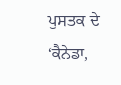ਪੁਸਤਕ ਦੇ ‘ਕੈਨੇਡਾ,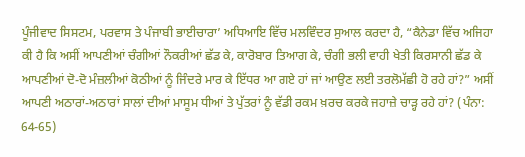ਪੂੰਜੀਵਾਦ ਸਿਸਟਮ, ਪਰਵਾਸ ਤੇ ਪੰਜਾਬੀ ਭਾਈਚਾਰਾ’ ਅਧਿਆਇ ਵਿੱਚ ਮਲਵਿੰਦਰ ਸੁਆਲ ਕਰਦਾ ਹੈ, “ਕੈਨੇਡਾ ਵਿੱਚ ਅਜਿਹਾ ਕੀ ਹੈ ਕਿ ਅਸੀਂ ਆਪਣੀਆਂ ਚੰਗੀਆਂ ਨੌਕਰੀਆਂ ਛੱਡ ਕੇ, ਕਾਰੋਬਾਰ ਤਿਆਗ ਕੇ, ਚੰਗੀ ਭਲੀ ਵਾਹੀ ਖੇਤੀ ਕਿਰਸਾਨੀ ਛੱਡ ਕੇ ਆਪਣੀਆਂ ਦੋ-ਦੋ ਮੰਜ਼ਲੀਆਂ ਕੋਠੀਆਂ ਨੂੰ ਜਿੰਦਰੇ ਮਾਰ ਕੇ ਇੱਧਰ ਆ ਗਏ ਹਾਂ ਜਾਂ ਆਉਣ ਲਈ ਤਰਲੋਮੱਛੀ ਹੋ ਰਹੇ ਹਾਂ?” ਅਸੀਂ ਆਪਣੀ ਅਠਾਰਾਂ-ਅਠਾਰਾਂ ਸਾਲਾਂ ਦੀਆਂ ਮਾਸੂਮ ਧੀਆਂ ਤੇ ਪੁੱਤਰਾਂ ਨੂੰ ਵੱਡੀ ਰਕਮ ਖ਼ਰਚ ਕਰਕੇ ਜਹਾਜ਼ੇ ਚਾੜ੍ਹ ਰਹੇ ਹਾਂ? (ਪੰਨਾ: 64-65)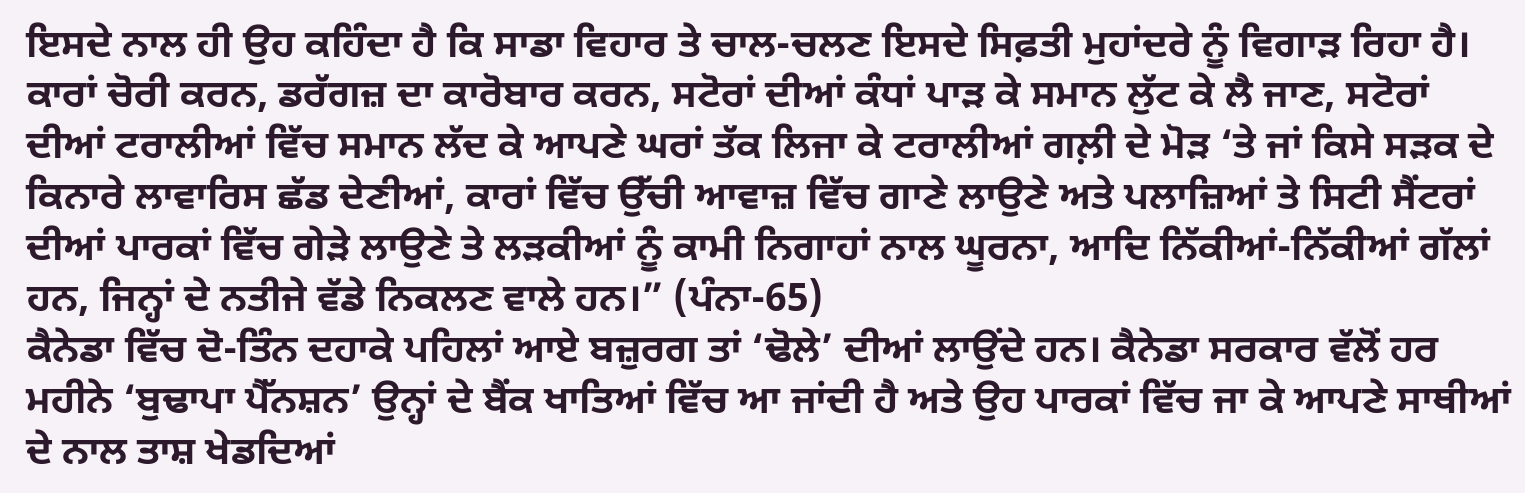ਇਸਦੇ ਨਾਲ ਹੀ ਉਹ ਕਹਿੰਦਾ ਹੈ ਕਿ ਸਾਡਾ ਵਿਹਾਰ ਤੇ ਚਾਲ-ਚਲਣ ਇਸਦੇ ਸਿਫ਼ਤੀ ਮੁਹਾਂਦਰੇ ਨੂੰ ਵਿਗਾੜ ਰਿਹਾ ਹੈ। ਕਾਰਾਂ ਚੋਰੀ ਕਰਨ, ਡਰੱਗਜ਼ ਦਾ ਕਾਰੋਬਾਰ ਕਰਨ, ਸਟੋਰਾਂ ਦੀਆਂ ਕੰਧਾਂ ਪਾੜ ਕੇ ਸਮਾਨ ਲੁੱਟ ਕੇ ਲੈ ਜਾਣ, ਸਟੋਰਾਂ ਦੀਆਂ ਟਰਾਲੀਆਂ ਵਿੱਚ ਸਮਾਨ ਲੱਦ ਕੇ ਆਪਣੇ ਘਰਾਂ ਤੱਕ ਲਿਜਾ ਕੇ ਟਰਾਲੀਆਂ ਗਲ਼ੀ ਦੇ ਮੋੜ ‘ਤੇ ਜਾਂ ਕਿਸੇ ਸੜਕ ਦੇ ਕਿਨਾਰੇ ਲਾਵਾਰਿਸ ਛੱਡ ਦੇਣੀਆਂ, ਕਾਰਾਂ ਵਿੱਚ ਉੱਚੀ ਆਵਾਜ਼ ਵਿੱਚ ਗਾਣੇ ਲਾਉਣੇ ਅਤੇ ਪਲਾਜ਼ਿਆਂ ਤੇ ਸਿਟੀ ਸੈਂਟਰਾਂ ਦੀਆਂ ਪਾਰਕਾਂ ਵਿੱਚ ਗੇੜੇ ਲਾਉਣੇ ਤੇ ਲੜਕੀਆਂ ਨੂੰ ਕਾਮੀ ਨਿਗਾਹਾਂ ਨਾਲ ਘੂਰਨਾ, ਆਦਿ ਨਿੱਕੀਆਂ-ਨਿੱਕੀਆਂ ਗੱਲਾਂ ਹਨ, ਜਿਨ੍ਹਾਂ ਦੇ ਨਤੀਜੇ ਵੱਡੇ ਨਿਕਲਣ ਵਾਲੇ ਹਨ।” (ਪੰਨਾ-65)
ਕੈਨੇਡਾ ਵਿੱਚ ਦੋ-ਤਿੰਨ ਦਹਾਕੇ ਪਹਿਲਾਂ ਆਏ ਬਜ਼ੁਰਗ ਤਾਂ ‘ਢੋਲੇ’ ਦੀਆਂ ਲਾਉਂਦੇ ਹਨ। ਕੈਨੇਡਾ ਸਰਕਾਰ ਵੱਲੋਂ ਹਰ ਮਹੀਨੇ ‘ਬੁਢਾਪਾ ਪੈੱਨਸ਼ਨ’ ਉਨ੍ਹਾਂ ਦੇ ਬੈਂਕ ਖਾਤਿਆਂ ਵਿੱਚ ਆ ਜਾਂਦੀ ਹੈ ਅਤੇ ਉਹ ਪਾਰਕਾਂ ਵਿੱਚ ਜਾ ਕੇ ਆਪਣੇ ਸਾਥੀਆਂ ਦੇ ਨਾਲ ਤਾਸ਼ ਖੇਡਦਿਆਂ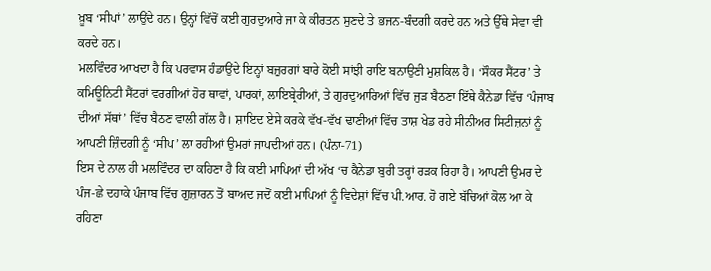ਖ਼ੂਬ ‘ਸੀਪਾਂ’ ਲਾਉਂਦੇ ਹਨ। ਉਨ੍ਹਾਂ ਵਿੱਚੋਂ ਕਈ ਗੁਰਦੁਆਰੇ ਜਾ ਕੇ ਕੀਰਤਨ ਸੁਣਦੇ ਤੇ ਭਜਨ-ਬੰਦਗੀ ਕਰਦੇ ਹਨ ਅਤੇ ਉੱਥੇ ਸੇਵਾ ਵੀ ਕਰਦੇ ਹਨ।
ਮਲਵਿੰਦਰ ਆਖਦਾ ਹੈ ਕਿ ਪਰਵਾਸ ਹੰਡਾਉਂਦੇ ਇਨ੍ਹਾਂ ਬਜ਼ੁਰਗਾਂ ਬਾਰੇ ਕੋਈ ਸਾਂਝੀ ਰਾਇ ਬਨਾਉਣੀ ਮੁਸ਼ਕਿਲ ਹੈ। ‘ਸੌਕਰ ਸੈਂਟਰ’ ਤੇ ਕਮਿਊਨਿਟੀ ਸੈਂਟਰਾਂ ਵਰਗੀਆਂ ਹੋਰ ਥਾਵਾਂ, ਪਾਰਕਾਂ, ਲਾਇਬ੍ਰੇਰੀਆਂ, ਤੇ ਗੁਰਦੁਆਰਿਆਂ ਵਿੱਚ ਜੁੜ ਬੈਠਣਾ ਇੱਥੇ ਕੈਨੇਡਾ ਵਿੱਚ ‘ਪੰਜਾਬ ਦੀਆਂ ਸੱਥਾਂ’ ਵਿੱਚ ਬੈਠਣ ਵਾਲੀ ਗੱਲ ਹੈ। ਸ਼ਾਇਦ ਏਸੇ ਕਰਕੇ ਵੱਖ-ਵੱਖ ਢਾਣੀਆਂ ਵਿੱਚ ਤਾਸ਼ ਖੇਡ ਰਹੇ ਸੀਨੀਅਰ ਸਿਟੀਜ਼ਨਾਂ ਨੂੰ ਆਪਣੀ ਜ਼ਿੰਦਗੀ ਨੂੰ ‘ਸੀਪ’ ਲਾ ਰਹੀਆਂ ਉਮਰਾਂ ਜਾਪਦੀਆਂ ਹਨ। (ਪੰਨਾ-71)
ਇਸ ਦੇ ਨਾਲ ਹੀ ਮਲਵਿੰਦਰ ਦਾ ਕਹਿਣਾ ਹੈ ਕਿ ਕਈ ਮਾਪਿਆਂ ਦੀ ਅੱਖ ‘ਚ ਕੈਨੇਡਾ ਬੁਰੀ ਤਰ੍ਹਾਂ ਰੜਕ ਰਿਹਾ ਹੈ। ਆਪਣੀ ਉਮਰ ਦੇ ਪੰਜ-ਛੇ ਦਹਾਕੇ ਪੰਜਾਬ ਵਿੱਚ ਗੁਜ਼ਾਰਨ ਤੋਂ ਬਾਅਦ ਜਦੋਂ ਕਈ ਮਾਪਿਆਂ ਨੂੰ ਵਿਦੇਸ਼ਾਂ ਵਿੱਚ ਪੀ.ਆਰ. ਹੋ ਗਏ ਬੱਚਿਆਂ ਕੋਲ ਆ ਕੇ ਰਹਿਣਾ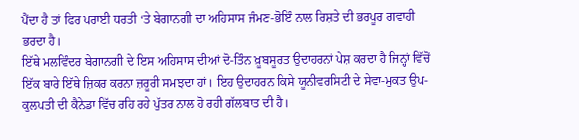ਪੈਂਦਾ ਹੈ ਤਾਂ ਫਿਰ ਪਰਾਈ ਧਰਤੀ ‘ਤੇ ਬੇਗਾਨਗੀ ਦਾ ਅਹਿਸਾਸ ਜੰਮਣ-ਭੋਇੰ ਨਾਲ ਰਿਸ਼ਤੇ ਦੀ ਭਰਪੂਰ ਗਵਾਹੀ ਭਰਦਾ ਹੈ।
ਇੱਥੇ ਮਲਵਿੰਦਰ ਬੇਗਾਨਗੀ ਦੇ ਇਸ ਅਹਿਸਾਸ ਦੀਆਂ ਦੋ-ਤਿੰਨ ਖ਼ੂਬਸੂਰਤ ਉਦਾਹਰਨਾਂ ਪੇਸ਼ ਕਰਦਾ ਹੈ ਜਿਨ੍ਹਾਂ ਵਿੱਚੋਂ ਇੱਕ ਬਾਰੇ ਇੱਥੇ ਜ਼ਿਕਰ ਕਰਨਾ ਜ਼ਰੂਰੀ ਸਮਝਦਾ ਹਾਂ। ਇਹ ਉਦਾਹਰਨ ਕਿਸੇ ਯੂਨੀਵਰਸਿਟੀ ਦੇ ਸੇਵਾ-ਮੁਕਤ ਉਪ-ਕੁਲਪਤੀ ਦੀ ਕੈਨੇਡਾ ਵਿੱਚ ਰਹਿ ਰਹੇ ਪੁੱਤਰ ਨਾਲ ਹੋ ਰਹੀ ਗੱਲਬਾਤ ਦੀ ਹੈ।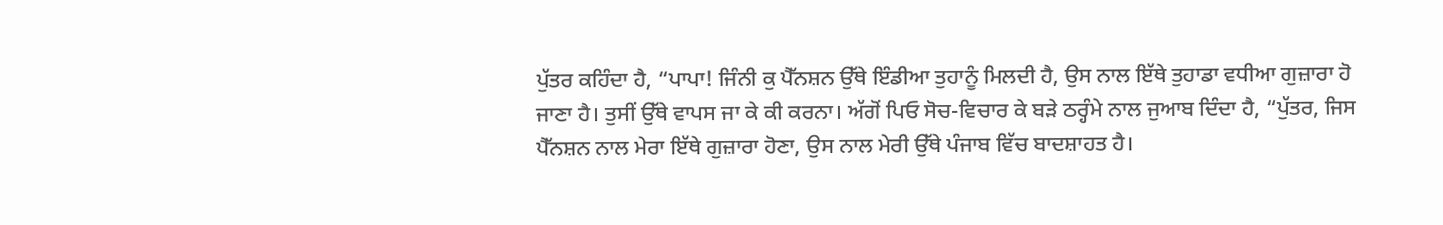ਪੁੱਤਰ ਕਹਿੰਦਾ ਹੈ, “ਪਾਪਾ! ਜਿੰਨੀ ਕੁ ਪੈੱਨਸ਼ਨ ਉੱਥੇ ਇੰਡੀਆ ਤੁਹਾਨੂੰ ਮਿਲਦੀ ਹੈ, ਉਸ ਨਾਲ ਇੱਥੇ ਤੁਹਾਡਾ ਵਧੀਆ ਗੁਜ਼ਾਰਾ ਹੋ ਜਾਣਾ ਹੈ। ਤੁਸੀਂ ਉੱਥੇ ਵਾਪਸ ਜਾ ਕੇ ਕੀ ਕਰਨਾ। ਅੱਗੋਂ ਪਿਓ ਸੋਚ-ਵਿਚਾਰ ਕੇ ਬੜੇ ਠਰ੍ਹੰਮੇ ਨਾਲ ਜੁਆਬ ਦਿੰਦਾ ਹੈ, “ਪੁੱਤਰ, ਜਿਸ ਪੈੱਨਸ਼ਨ ਨਾਲ ਮੇਰਾ ਇੱਥੇ ਗੁਜ਼ਾਰਾ ਹੋਣਾ, ਉਸ ਨਾਲ ਮੇਰੀ ਉੱਥੇ ਪੰਜਾਬ ਵਿੱਚ ਬਾਦਸ਼ਾਹਤ ਹੈ।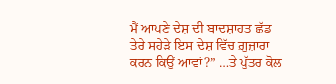ਮੈਂ ਆਪਣੇ ਦੇਸ਼ ਦੀ ਬਾਦਸ਼ਾਹਤ ਛੱਡ ਤੇਰੇ ਸਹੇੜੇ ਇਸ ਦੇਸ਼ ਵਿੱਚ ਗ਼ੁਜ਼ਾਰਾ ਕਰਨ ਕਿਉਂ ਆਵਾਂ?” …ਤੇ ਪੁੱਤਰ ਕੋਲ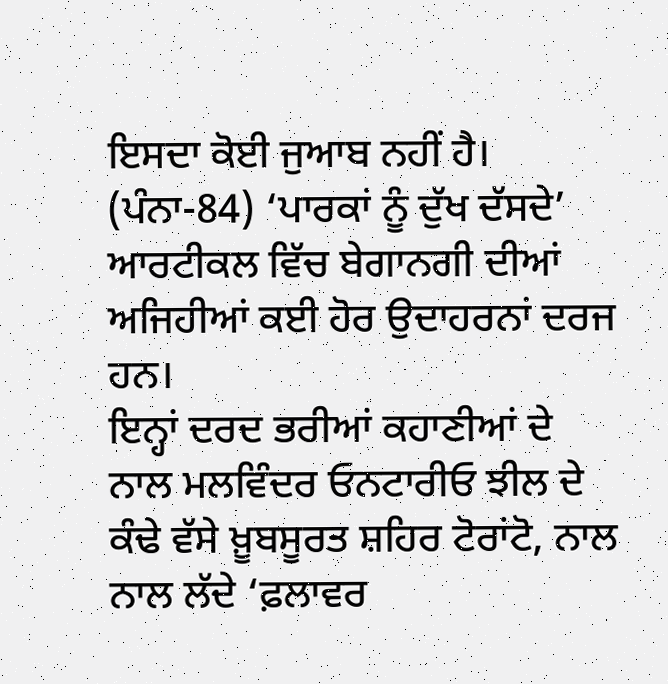ਇਸਦਾ ਕੋਈ ਜੁਆਬ ਨਹੀਂ ਹੈ। (ਪੰਨਾ-84) ‘ਪਾਰਕਾਂ ਨੂੰ ਦੁੱਖ ਦੱਸਦੇ’ ਆਰਟੀਕਲ ਵਿੱਚ ਬੇਗਾਨਗੀ ਦੀਆਂ ਅਜਿਹੀਆਂ ਕਈ ਹੋਰ ਉਦਾਹਰਨਾਂ ਦਰਜ ਹਨ।
ਇਨ੍ਹਾਂ ਦਰਦ ਭਰੀਆਂ ਕਹਾਣੀਆਂ ਦੇ ਨਾਲ ਮਲਵਿੰਦਰ ਓਨਟਾਰੀਓ ਝੀਲ ਦੇ ਕੰਢੇ ਵੱਸੇ ਖ਼ੂਬਸੂਰਤ ਸ਼ਹਿਰ ਟੋਰਾਂਟੋ, ਨਾਲ ਨਾਲ ਲੱਦੇ ‘ਫ਼ਲਾਵਰ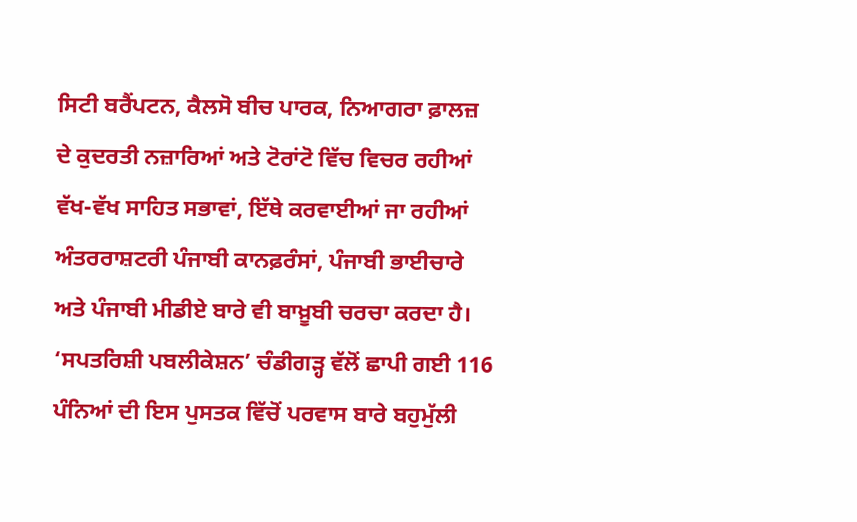ਸਿਟੀ ਬਰੈਂਪਟਨ, ਕੈਲਸੋ ਬੀਚ ਪਾਰਕ, ਨਿਆਗਰਾ ਫ਼ਾਲਜ਼ ਦੇ ਕੁਦਰਤੀ ਨਜ਼ਾਰਿਆਂ ਅਤੇ ਟੋਰਾਂਟੋ ਵਿੱਚ ਵਿਚਰ ਰਹੀਆਂ ਵੱਖ-ਵੱਖ ਸਾਹਿਤ ਸਭਾਵਾਂ, ਇੱਥੇ ਕਰਵਾਈਆਂ ਜਾ ਰਹੀਆਂ ਅੰਤਰਰਾਸ਼ਟਰੀ ਪੰਜਾਬੀ ਕਾਨਫ਼ਰੰਸਾਂ, ਪੰਜਾਬੀ ਭਾਈਚਾਰੇ ਅਤੇ ਪੰਜਾਬੀ ਮੀਡੀਏ ਬਾਰੇ ਵੀ ਬਾਖ਼ੂਬੀ ਚਰਚਾ ਕਰਦਾ ਹੈ।
‘ਸਪਤਰਿਸ਼ੀ ਪਬਲੀਕੇਸ਼ਨ’ ਚੰਡੀਗੜ੍ਹ ਵੱਲੋਂ ਛਾਪੀ ਗਈ 116 ਪੰਨਿਆਂ ਦੀ ਇਸ ਪੁਸਤਕ ਵਿੱਚੋਂ ਪਰਵਾਸ ਬਾਰੇ ਬਹੁਮੁੱਲੀ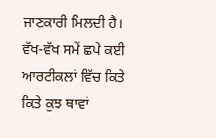ਜਾਣਕਾਰੀ ਮਿਲਦੀ ਹੈ। ਵੱਖ-ਵੱਖ ਸਮੇਂ ਛਪੇ ਕਈ ਆਰਟੀਕਲਾਂ ਵਿੱਚ ਕਿਤੇ ਕਿਤੇ ਕੁਝ ਥਾਵਾਂ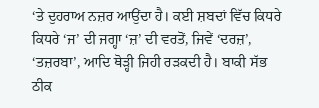‘ਤੇ ਦੁਹਰਾਅ ਨਜ਼ਰ ਆਉਂਦਾ ਹੈ। ਕਈ ਸ਼ਬਦਾਂ ਵਿੱਚ ਕਿਧਰੇ ਕਿਧਰੇ ‘ਜ’ ਦੀ ਜਗ੍ਹਾ ‘ਜ਼’ ਦੀ ਵਰਤੋਂ, ਜਿਵੇਂ ‘ਦਰਜ਼’, ‘ਤਜ਼ਰਬਾ’, ਆਦਿ ਥੋੜ੍ਹੀ ਜਿਹੀ ਰੜਕਦੀ ਹੈ। ਬਾਕੀ ਸੱਭ ਠੀਕ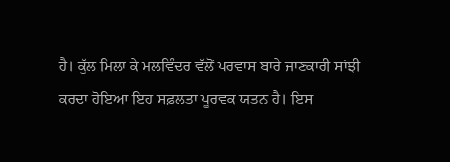ਹੈ। ਕੁੱਲ ਮਿਲਾ ਕੇ ਮਲਵਿੰਦਰ ਵੱਲੋਂ ਪਰਵਾਸ ਬਾਰੇ ਜਾਣਕਾਰੀ ਸਾਂਝੀ ਕਰਦਾ ਹੋਇਆ ਇਹ ਸਫ਼ਲਤਾ ਪੂਰਵਕ ਯਤਨ ਹੈ। ਇਸ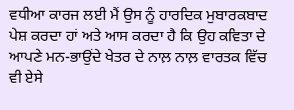ਵਧੀਆ ਕਾਰਜ ਲਈ ਮੈਂ ਉਸ ਨੂੰ ਹਾਰਦਿਕ ਮੁਬਾਰਕਬਾਦ ਪੇਸ਼ ਕਰਦਾ ਹਾਂ ਅਤੇ ਆਸ ਕਰਦਾ ਹੈ ਕਿ ਉਹ ਕਵਿਤਾ ਦੇ ਆਪਣੇ ਮਨ-ਭਾਉਂਦੇ ਖੇਤਰ ਦੇ ਨਾਲ਼ ਨਾਲ਼ ਵਾਰਤਕ ਵਿੱਚ ਵੀ ਏਸੇ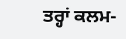ਤਰ੍ਹਾਂ ਕਲਮ-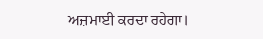ਅਜ਼ਮਾਈ ਕਰਦਾ ਰਹੇਗਾ।